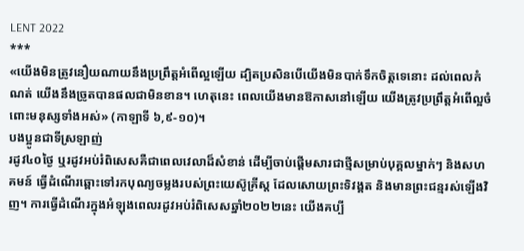LENT 2022
***
«យើងមិនត្រូវនឿយណាយនឹងប្រព្រឹត្តអំពើល្អឡើយ ដ្បិតប្រសិនបើយើងមិនបាក់ទឹកចិត្តទេនោះ ដល់ពេលកំណត់ យើងនឹងច្រូតបានផលជាមិនខាន។ ហេតុនេះ ពេលយើងមានឱកាសនៅឡើយ យើងត្រូវប្រព្រឹត្តអំពើល្អចំពោះមនុស្សទាំងអស់» (កាឡាទី ៦,៩-១០)។
បងប្អូនជាទីស្រឡាញ់
រដូវ៤០ថ្ងៃ ឬរដូវអប់រំពិសេសគឺជាពេលវេលាដ៏សំខាន់ ដើម្បីចាប់ផ្តើមសារជាថ្មីសម្រាប់បុគ្គលម្នាក់ៗ និងសហគមន៍ ធ្វើដំណើរឆ្ពោះទៅរកបុណ្យចម្លងរបស់ព្រះយេស៊ូគ្រីស្ត ដែលសោយព្រះទិវង្គត និងមានព្រះជន្មរស់ឡើងវិញ។ ការធ្វើដំណើរក្នុងអំឡុងពេលរដូវអប់រំពិសេសឆ្នាំ២០២២នេះ យើងគប្បី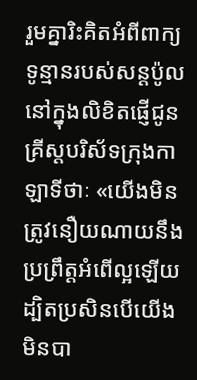រួមគ្នារិះគិតអំពីពាក្យទូន្មានរបស់សន្តប៉ូលនៅក្នុងលិខិតផ្ញើជូនគ្រីស្តបរិស័ទក្រុងកាឡាទីថាៈ «យើងមិនត្រូវនឿយណាយនឹងប្រព្រឹត្តអំពើល្អឡើយ ដ្បិតប្រសិនបើយើងមិនបា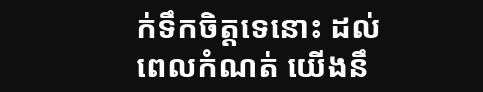ក់ទឹកចិត្តទេនោះ ដល់ពេលកំណត់ យើងនឹ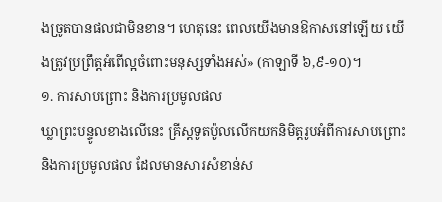ងច្រូតបានផលជាមិនខាន។ ហេតុនេះ ពេលយើងមានឱកាសនៅឡើយ យើងត្រូវប្រព្រឹត្តអំពើល្អចំពោះមនុស្សទាំងអស់» (កាឡាទី ៦,៩-១០)។
១. ការសាបព្រោះ និងការប្រមូលផល
ឃ្លាព្រះបន្ទូលខាងលើនេះ គ្រីស្តទូតប៉ូលលើកយកនិមិត្តរូបអំពីការសាបព្រោះ និងការប្រមូលផល ដែលមានសារសំខាន់ស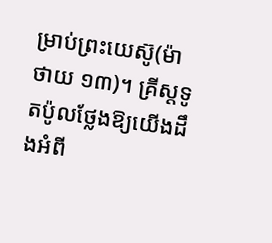ម្រាប់ព្រះយេស៊ូ(ម៉ាថាយ ១៣)។ គ្រីស្តទូតប៉ូលថ្លែងឱ្យយើងដឹងអំពី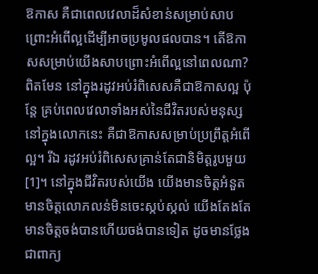ឱកាស គឺជាពេលវេលាដ៏សំខាន់សម្រាប់សាបព្រោះអំពើល្អដើម្បីអាចប្រមូលផលបាន។ តើឱកាសសម្រាប់យើងសាបព្រោះអំពើល្អនៅពេលណា? ពិតមែន នៅក្នុងរដូវអប់រំពិសេសគឺជាឱកាសល្អ ប៉ុន្តែ គ្រប់ពេលវេលាទាំងអស់នៃជីវិតរបស់មនុស្សនៅក្នុងលោកនេះ គឺជាឱកាសសម្រាប់ប្រព្រឹត្តអំពើល្អ។ រីឯ រដូវអប់រំពិសេសគ្រាន់តែជានិមិត្តរូបមួយ[1]។ នៅក្នុងជីវិតរបស់យើង យើងមានចិត្តអំនួត មានចិត្តលោភលន់មិនចេះស្កប់ស្កល់ យើងតែងតែមានចិត្តចង់បានហើយចង់បានទៀត ដូចមានថ្លែងជាពាក្យ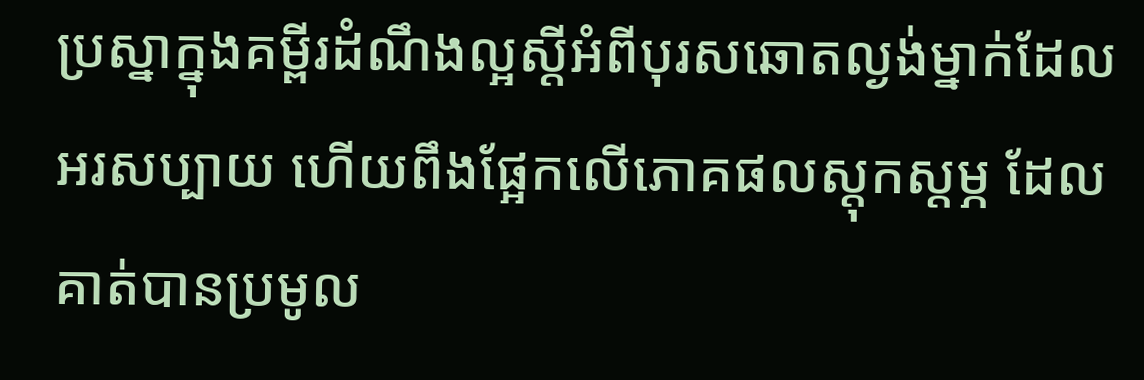ប្រស្នាក្នុងគម្ពីរដំណឹងល្អស្តីអំពីបុរសឆោតល្ងង់ម្នាក់ដែលអរសប្បាយ ហើយពឹងផ្អែកលើភោគផលស្តុកស្តម្ភ ដែលគាត់បានប្រមូល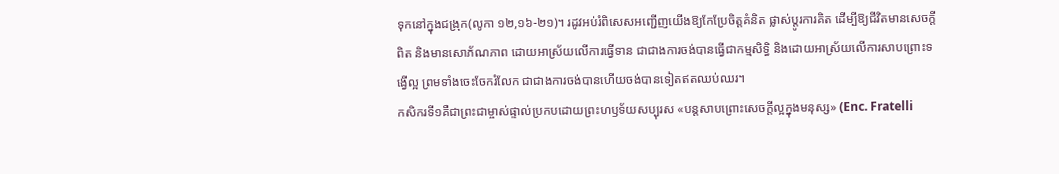ទុកនៅក្នុងជង្រុក(លូកា ១២,១៦-២១)។ រដូវអប់រំពិសេសអញ្ជើញយើងឱ្យកែប្រែចិត្តគំនិត ផ្លាស់ប្តូរការគិត ដើម្បីឱ្យជីវិតមានសេចក្តីពិត និងមានសោភ័ណភាព ដោយអាស្រ័យលើការធ្វើទាន ជាជាងការចង់បានធ្វើជាកម្មសិទ្ធិ និងដោយអាស្រ័យលើការសាបព្រោះទង្វើល្អ ព្រមទាំងចេះចែករំលែក ជាជាងការចង់បានហើយចង់បានទៀតឥតឈប់ឈរ។
កសិករទី១គឺជាព្រះជាម្ចាស់ផ្ទាល់ប្រកបដោយព្រះហឫទ័យសប្បុរស «បន្តសាបព្រោះសេចក្តីល្អក្នុងមនុស្ស» (Enc. Fratelli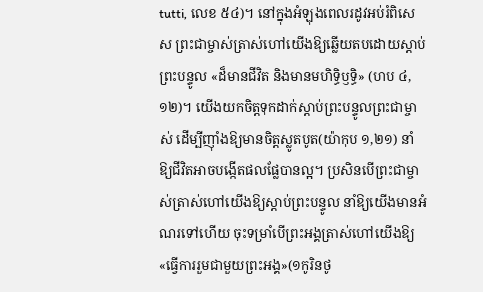tutti, លេខ ៥៤)។ នៅក្នុងអំឡុងពេលរដូវអប់រំពិសេស ព្រះជាម្ចាស់ត្រាស់ហៅយើងឱ្យឆ្លើយតបដោយស្តាប់ព្រះបន្ទូល «ដ៏មានជីវិត និងមានមហិទ្ធិឫទ្ធិ» (ហប ៤,១២)។ យើងយកចិត្តទុកដាក់ស្តាប់ព្រះបន្ទូលព្រះជាម្ចាស់ ដើម្បីញ៉ាំងឱ្យមានចិត្តស្លូតបូត(យ៉ាកុប ១,២១) នាំឱ្យជីវិតអាចបង្កើតផលផ្លែបានល្អ។ ប្រសិនបើព្រះជាម្ចាស់ត្រាស់ហៅយើងឱ្យស្តាប់ព្រះបន្ទូល នាំឱ្យយើងមានអំណរទៅហើយ ចុះទម្រាំបើព្រះអង្គត្រាស់ហៅយើងឱ្យ «ធ្វើការរួមជាមួយព្រះអង្គ»(១កូរិនថូ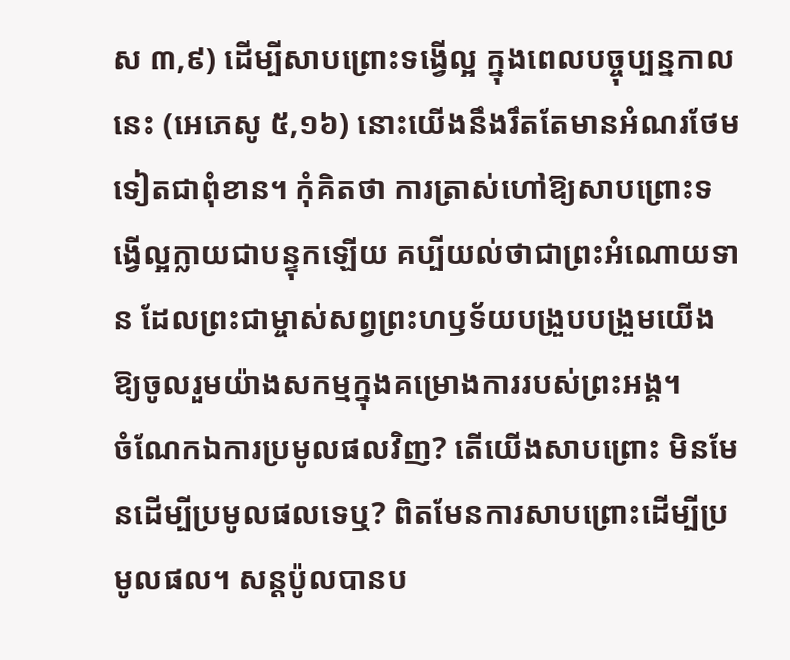ស ៣,៩) ដើម្បីសាបព្រោះទង្វើល្អ ក្នុងពេលបច្ចុប្បន្នកាលនេះ (អេភេសូ ៥,១៦) នោះយើងនឹងរឹតតែមានអំណរថែមទៀតជាពុំខាន។ កុំគិតថា ការត្រាស់ហៅឱ្យសាបព្រោះទង្វើល្អក្លាយជាបន្ទុកឡើយ គប្បីយល់ថាជាព្រះអំណោយទាន ដែលព្រះជាម្ចាស់សព្វព្រះហឫទ័យបង្រួបបង្រួមយើងឱ្យចូលរួមយ៉ាងសកម្មក្នុងគម្រោងការរបស់ព្រះអង្គ។
ចំណែកឯការប្រមូលផលវិញ? តើយើងសាបព្រោះ មិនមែនដើម្បីប្រមូលផលទេឬ? ពិតមែនការសាបព្រោះដើម្បីប្រមូលផល។ សន្តប៉ូលបានប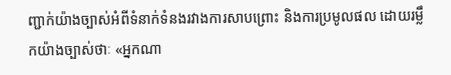ញ្ជាក់យ៉ាងច្បាស់អំពីទំនាក់ទំនងរវាងការសាបព្រោះ និងការប្រមូលផល ដោយរម្លឹកយ៉ាងច្បាស់ថាៈ «អ្នកណា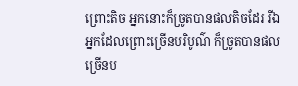ព្រោះតិច អ្នកនោះក៏ច្រូតបានផលតិចដែរ រីឯអ្នកដែលព្រោះច្រើនបរិបូណ៌ ក៏ច្រូតបានផលច្រើនប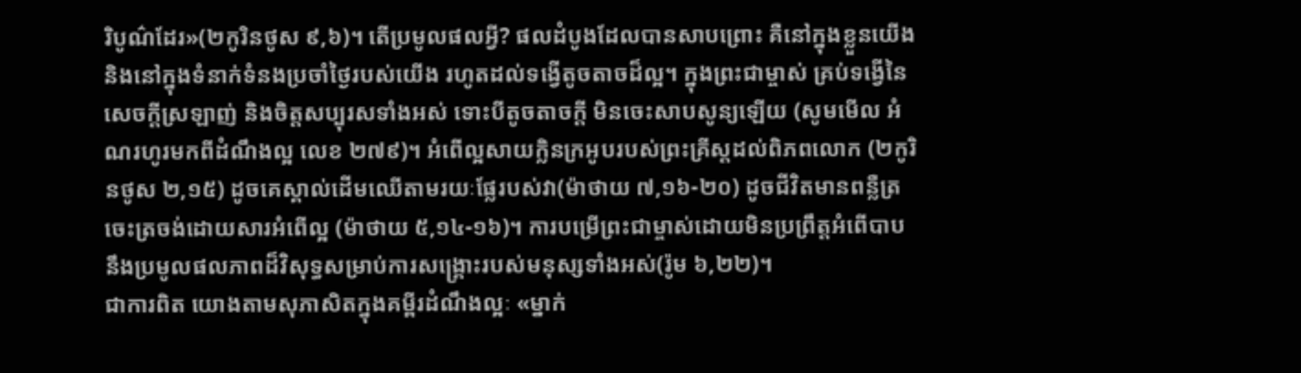រិបូណ៌ដែរ»(២កូរិនថូស ៩,៦)។ តើប្រមូលផលអ្វី? ផលដំបូងដែលបានសាបព្រោះ គឺនៅក្នុងខ្លួនយើង និងនៅក្នុងទំនាក់ទំនងប្រចាំថ្ងៃរបស់យើង រហូតដល់ទង្វើតូចតាចដ៏ល្អ។ ក្នុងព្រះជាម្ចាស់ គ្រប់ទង្វើនៃសេចក្តីស្រឡាញ់ និងចិត្តសប្បុរសទាំងអស់ ទោះបីតូចតាចក្តី មិនចេះសាបសូន្យឡើយ (សូមមើល អំណរហូរមកពីដំណឹងល្អ លេខ ២៧៩)។ អំពើល្អសាយក្លិនក្រអូបរបស់ព្រះគ្រីស្តដល់ពិភពលោក (២កូរិនថូស ២,១៥) ដូចគេស្គាល់ដើមឈើតាមរយៈផ្លែរបស់វា(ម៉ាថាយ ៧,១៦-២០) ដូចជីវិតមានពន្លឺត្រចេះត្រចង់ដោយសារអំពើល្អ (ម៉ាថាយ ៥,១៤-១៦)។ ការបម្រើព្រះជាម្ចាស់ដោយមិនប្រព្រឹត្តអំពើបាប នឹងប្រមូលផលភាពដ៏វិសុទ្ធសម្រាប់ការសង្រ្គោះរបស់មនុស្សទាំងអស់(រ៉ូម ៦,២២)។
ជាការពិត យោងតាមសុភាសិតក្នុងគម្ពីរដំណឹងល្អៈ «ម្នាក់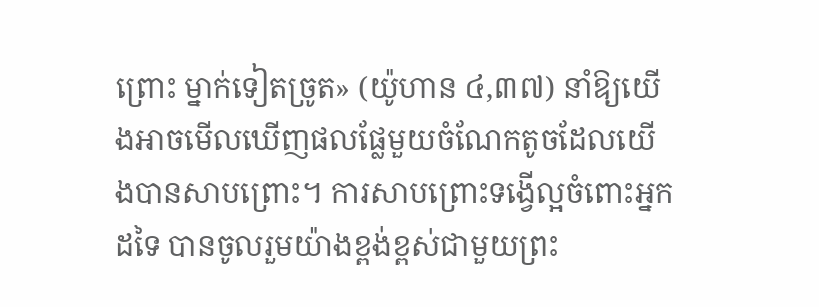ព្រោះ ម្នាក់ទៀតច្រូត» (យ៉ូហាន ៤,៣៧) នាំឱ្យយើងអាចមើលឃើញផលផ្លែមួយចំណែកតូចដែលយើងបានសាបព្រោះ។ ការសាបព្រោះទង្វើល្អចំពោះអ្នកដទៃ បានចូលរួមយ៉ាងខ្ពង់ខ្ពស់ជាមួយព្រះ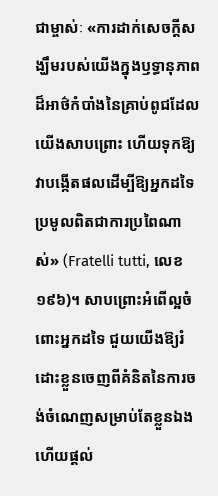ជាម្ចាស់ៈ «ការដាក់សេចក្តីសង្ឃឹមរបស់យើងក្នុងឫទ្ធានុភាពដ៏អាថ៌កំបាំងនៃគ្រាប់ពូជដែលយើងសាបព្រោះ ហើយទុកឱ្យវាបង្កើតផលដើម្បីឱ្យអ្នកដទៃប្រមូលពិតជាការប្រពៃណាស់» (Fratelli tutti, លេខ ១៩៦)។ សាបព្រោះអំពើល្អចំពោះអ្នកដទៃ ជួយយើងឱ្យរំដោះខ្លួនចេញពីគំនិតនៃការចង់ចំណេញសម្រាប់តែខ្លួនឯង ហើយផ្តល់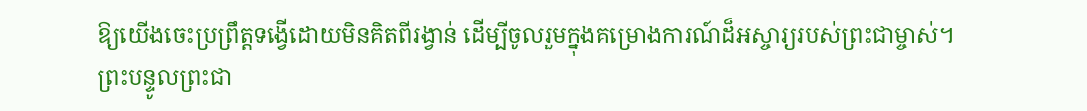ឱ្យយើងចេះប្រព្រឹត្តទង្វើដោយមិនគិតពីរង្វាន់ ដើម្បីចូលរួមក្នុងគម្រោងការណ៍ដ៏អស្ចារ្យរបស់ព្រះជាម្ចាស់។
ព្រះបន្ទូលព្រះជា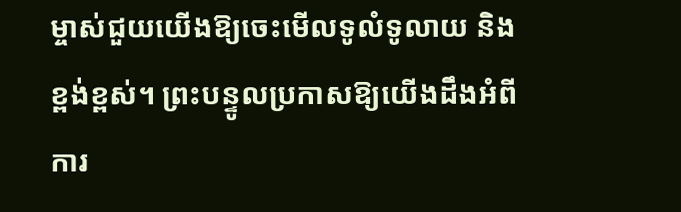ម្ចាស់ជួយយើងឱ្យចេះមើលទូលំទូលាយ និងខ្ពង់ខ្ពស់។ ព្រះបន្ទូលប្រកាសឱ្យយើងដឹងអំពីការ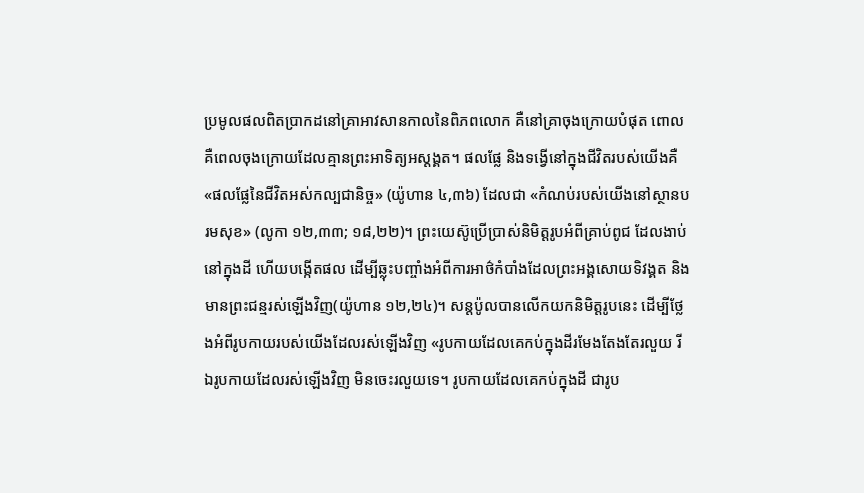ប្រមូលផលពិតប្រាកដនៅគ្រាអាវសានកាលនៃពិភពលោក គឺនៅគ្រាចុងក្រោយបំផុត ពោលគឺពេលចុងក្រោយដែលគ្មានព្រះអាទិត្យអស្តង្គត។ ផលផ្លែ និងទង្វើនៅក្នុងជីវិតរបស់យើងគឺ «ផលផ្លែនៃជីវិតអស់កល្បជានិច្ច» (យ៉ូហាន ៤,៣៦) ដែលជា «កំណប់របស់យើងនៅស្ថានបរមសុខ» (លូកា ១២,៣៣; ១៨,២២)។ ព្រះយេស៊ូប្រើប្រាស់និមិត្តរូបអំពីគ្រាប់ពូជ ដែលងាប់នៅក្នុងដី ហើយបង្កើតផល ដើម្បីឆ្លុះបញ្ចាំងអំពីការអាថ៌កំបាំងដែលព្រះអង្គសោយទិវង្គត និងមានព្រះជន្មរស់ឡើងវិញ(យ៉ូហាន ១២,២៤)។ សន្តប៉ូលបានលើកយកនិមិត្តរូបនេះ ដើម្បីថ្លែងអំពីរូបកាយរបស់យើងដែលរស់ឡើងវិញ «រូបកាយដែលគេកប់ក្នុងដីរមែងតែងតែរលួយ រីឯរូបកាយដែលរស់ឡើងវិញ មិនចេះរលួយទេ។ រូបកាយដែលគេកប់ក្នុងដី ជារូប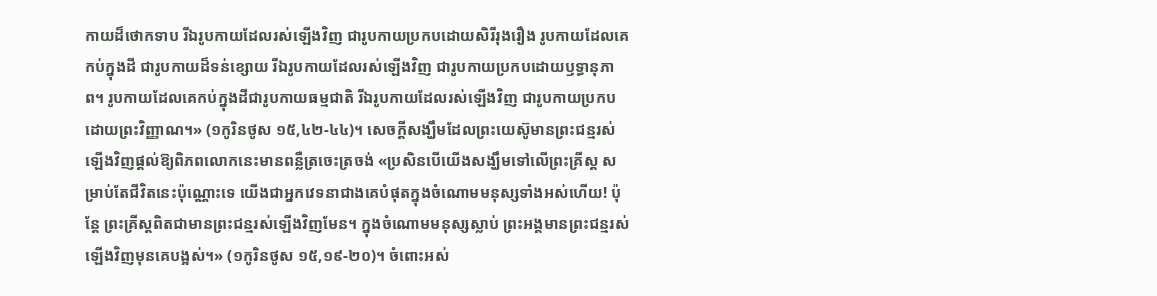កាយដ៏ថោកទាប រីឯរូបកាយដែលរស់ឡើងវិញ ជារូបកាយប្រកបដោយសិរីរុងរឿង រូបកាយដែលគេកប់ក្នុងដី ជារូបកាយដ៏ទន់ខ្សោយ រីឯរូបកាយដែលរស់ឡើងវិញ ជារូបកាយប្រកបដោយឫទ្ធានុភាព។ រូបកាយដែលគេកប់ក្នុងដីជារូបកាយធម្មជាតិ រីឯរូបកាយដែលរស់ឡើងវិញ ជារូបកាយប្រកបដោយព្រះវិញ្ញាណ។» (១កូរិនថូស ១៥,៤២-៤៤)។ សេចក្តីសង្ឃឹមដែលព្រះយេស៊ូមានព្រះជន្មរស់ឡើងវិញផ្តល់ឱ្យពិភពលោកនេះមានពន្លឺត្រចេះត្រចង់ «ប្រសិនបើយើងសង្ឃឹមទៅលើព្រះគ្រីស្ត សម្រាប់តែជីវិតនេះប៉ុណ្ណោះទេ យើងជាអ្នកវេទនាជាងគេបំផុតក្នុងចំណោមមនុស្សទាំងអស់ហើយ! ប៉ុន្តែ ព្រះគ្រីស្តពិតជាមានព្រះជន្មរស់ឡើងវិញមែន។ ក្នុងចំណោមមនុស្សស្លាប់ ព្រះអង្គមានព្រះជន្មរស់ឡើងវិញមុនគេបង្អស់។» (១កូរិនថូស ១៥,១៩-២០)។ ចំពោះអស់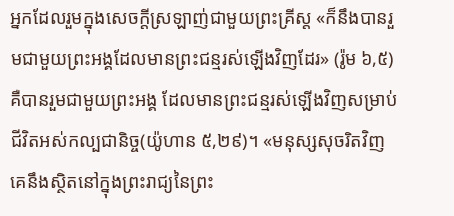អ្នកដែលរួមក្នុងសេចក្តីស្រឡាញ់ជាមួយព្រះគ្រីស្ត «ក៏នឹងបានរួមជាមួយព្រះអង្គដែលមានព្រះជន្មរស់ឡើងវិញដែរ» (រ៉ូម ៦,៥) គឺបានរួមជាមួយព្រះអង្គ ដែលមានព្រះជន្មរស់ឡើងវិញសម្រាប់ជីវិតអស់កល្បជានិច្ច(យ៉ូហាន ៥,២៩)។ «មនុស្សសុចរិតវិញ គេនឹងស្ថិតនៅក្នុងព្រះរាជ្យនៃព្រះ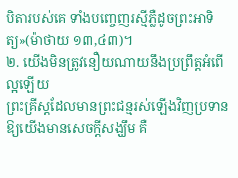បិតារបស់គេ ទាំងបញ្ចេញរស្មីភ្លឺដូចព្រះអាទិត្យ»(ម៉ាថាយ ១៣,៤៣)។
២. យើងមិនត្រូវនឿយណាយនឹងប្រព្រឹត្តអំពើល្អឡើយ
ព្រះគ្រីស្តដែលមានព្រះជន្មរស់ឡើងវិញប្រទានឱ្យយើងមានសេចក្តីសង្ឃឹម គឺ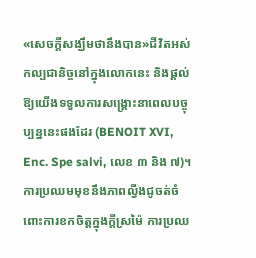«សេចក្តីសង្ឃឹមថានឹងបាន»ជីវិតអស់កល្បជានិច្ចនៅក្នុងលោកនេះ និងផ្តល់ឱ្យយើងទទួលការសង្គ្រោះនាពេលបច្ចុប្បន្ននេះផងដែរ (BENOIT XVI, Enc. Spe salvi, លេខ ៣ និង ៧)។ ការប្រឈមមុខនឹងភាពល្វីងជូចត់ចំពោះការខកចិត្តក្នុងក្តីស្រម៉ៃ ការប្រឈ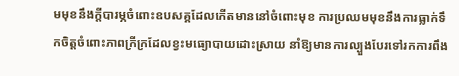មមុខនឹងក្តីបារម្ភចំពោះឧបសគ្គដែលកើតមាននៅចំពោះមុខ ការប្រឈមមុខនឹងការធ្លាក់ទឹកចិត្តចំពោះភាពក្រីក្រដែលខ្វះមធ្យោបាយដោះស្រាយ នាំឱ្យមានការល្បួងបែរទៅរកការពឹង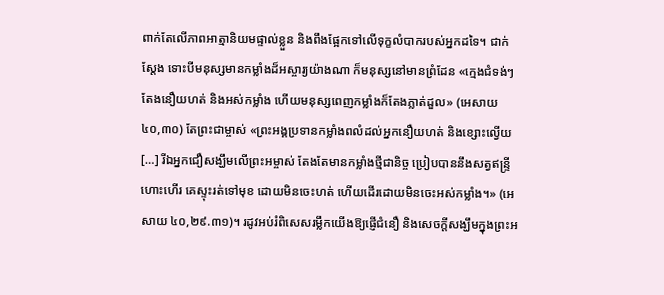ពាក់តែលើភាពអាត្មានិយមផ្ទាល់ខ្លួន និងពឹងផ្អែកទៅលើទុក្ខលំបាករបស់អ្នកដទៃ។ ជាក់ស្តែង ទោះបីមនុស្សមានកម្លាំងដ៏អស្ចារ្យយ៉ាងណា ក៏មនុស្សនៅមានព្រំដែន «ក្មេងជំទង់ៗតែងនឿយហត់ និងអស់កម្លាំង ហើយមនុស្សពេញកម្លាំងក៏តែងភ្លាត់ដួល» (អេសាយ ៤០,៣០) តែព្រះជាម្ចាស់ «ព្រះអង្គប្រទានកម្លាំងពលំដល់អ្នកនឿយហត់ និងខ្សោះល្វើយ[…] រីឯអ្នកជឿសង្ឃឹមលើព្រះអម្ចាស់ តែងតែមានកម្លាំងថ្មីជានិច្ច ប្រៀបបាននឹងសត្វឥន្ទ្រីហោះហើរ គេស្ទុះរត់ទៅមុខ ដោយមិនចេះហត់ ហើយដើរដោយមិនចេះអស់កម្លាំង។» (អេសាយ ៤០,២៩.៣១)។ រដូវអប់រំពិសេសរម្លឹកយើងឱ្យផ្ញើជំនឿ និងសេចក្តីសង្ឃឹមក្នុងព្រះអ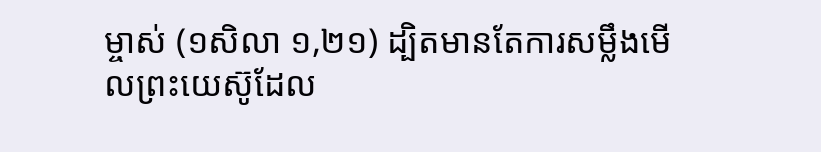ម្ចាស់ (១សិលា ១,២១) ដ្បិតមានតែការសម្លឹងមើលព្រះយេស៊ូដែល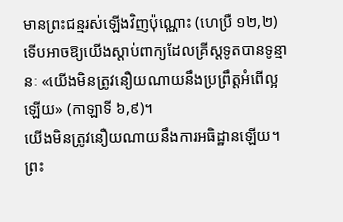មានព្រះជន្មរស់ឡើងវិញប៉ុណ្ណោះ (ហេប្រឺ ១២,២) ទើបអាចឱ្យយើងស្តាប់ពាក្យដែលគ្រីស្តទូតបានទូន្មានៈ «យើងមិនត្រូវនឿយណាយនឹងប្រព្រឹត្តអំពើល្អឡើយ» (កាឡាទី ៦,៩)។
យើងមិនត្រូវនឿយណាយនឹងការអធិដ្ឋានឡើយ។ ព្រះ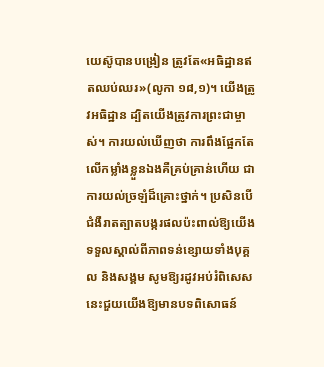យេស៊ូបានបង្រៀន ត្រូវតែ«អធិដ្ឋានឥតឈប់ឈរ»(លូកា ១៨,១)។ យើងត្រូវអធិដ្ឋាន ដ្បិតយើងត្រូវការព្រះជាម្ចាស់។ ការយល់ឃើញថា ការពឹងផ្អែកតែលើកម្លាំងខ្លួនឯងគឺគ្រប់គ្រាន់ហើយ ជាការយល់ច្រឡំដ៏គ្រោះថ្នាក់។ ប្រសិនបើជំងឺរាតត្បាតបង្ករផលប៉ះពាល់ឱ្យយើងទទួលស្គាល់ពីភាពទន់ខ្សោយទាំងបុគ្គល និងសង្គម សូមឱ្យរដូវអប់រំពិសេសនេះជួយយើងឱ្យមានបទពិសោធន៍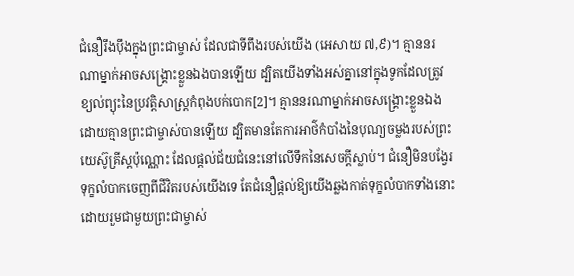ជំនឿរឹងប៉ឹងក្នុងព្រះជាម្ចាស់ ដែលជាទីពឹងរបស់យើង (អេសាយ ៧,៩)។ គ្មាននរណាម្នាក់អាចសង្គ្រោះខ្លួនឯងបានឡើយ ដ្បិតយើងទាំងអស់គ្នានៅក្នុងទូកដែលត្រូវខ្យល់ព្យុះនៃប្រវត្តិសាស្រ្តកំពុងបក់បោក[2]។ គ្មាននរណាម្នាក់អាចសង្គ្រោះខ្លួនឯងដោយគ្មានព្រះជាម្ចាស់បានឡើយ ដ្បិតមានតែការអាថ៌កំបាំងនៃបុណ្យចម្លងរបស់ព្រះយេស៊ូគ្រីស្តប៉ុណ្ណោះ ដែលផ្តល់ជ័យជំនេះនៅលើទឹកនៃសេចក្តីស្លាប់។ ជំនឿមិនបង្វែរទុក្ខលំបាកចេញពីជីវិតរបស់យើងទេ តែជំនឿផ្តល់ឱ្យយើងឆ្លងកាត់ទុក្ខលំបាកទាំងនោះដោយរួមជាមួយព្រះជាម្ចាស់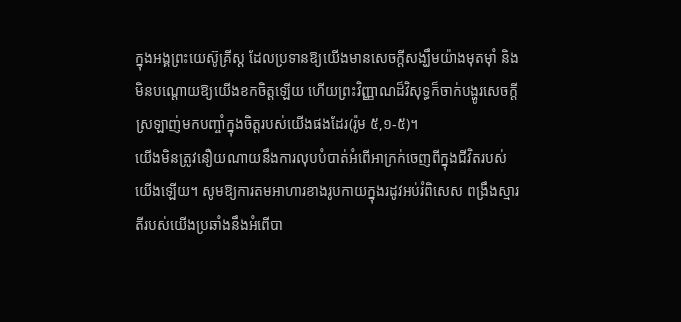ក្នុងអង្គព្រះយេស៊ូគ្រីស្ត ដែលប្រទានឱ្យយើងមានសេចក្តីសង្ឃឹមយ៉ាងមុតម៉ាំ និងមិនបណ្តោយឱ្យយើងខកចិត្តឡើយ ហើយព្រះវិញ្ញាណដ៏វិសុទ្ធក៏ចាក់បង្ហូរសេចក្តីស្រឡាញ់មកបញ្ចាំក្នុងចិត្តរបស់យើងផងដែរ(រ៉ូម ៥,១-៥)។
យើងមិនត្រូវនឿយណាយនឹងការលុបបំបាត់អំពើអាក្រក់ចេញពីក្នុងជីវិតរបស់យើងឡើយ។ សូមឱ្យការតមអាហារខាងរូបកាយក្នុងរដូវអប់រំពិសេស ពង្រឹងស្មារតីរបស់យើងប្រឆាំងនឹងអំពើបា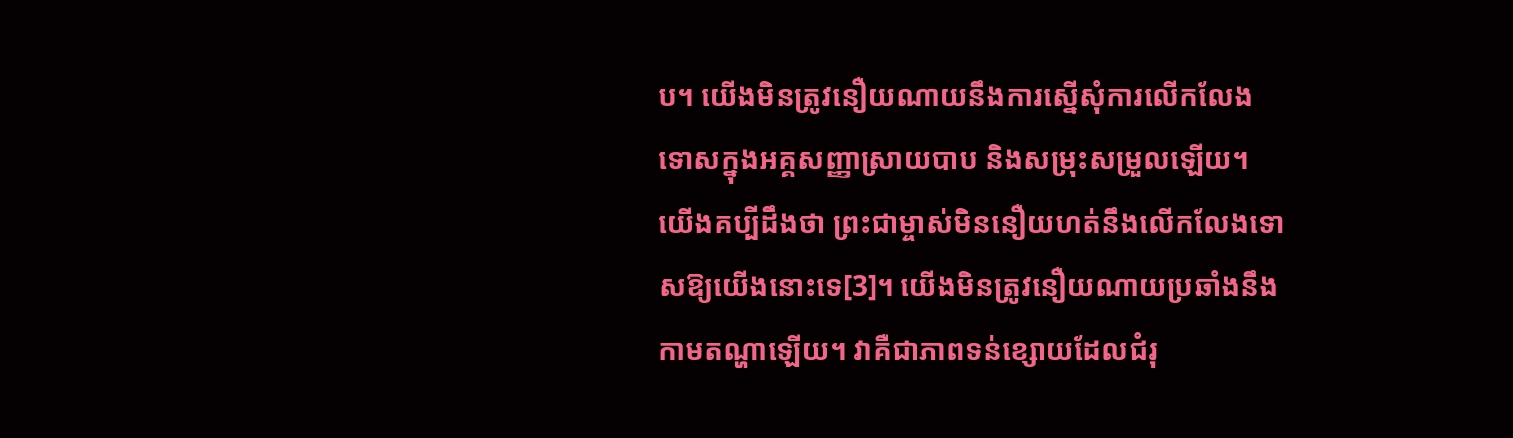ប។ យើងមិនត្រូវនឿយណាយនឹងការស្នើសុំការលើកលែងទោសក្នុងអគ្គសញ្ញាស្រាយបាប និងសម្រុះសម្រួលឡើយ។ យើងគប្បីដឹងថា ព្រះជាម្ចាស់មិននឿយហត់នឹងលើកលែងទោសឱ្យយើងនោះទេ[3]។ យើងមិនត្រូវនឿយណាយប្រឆាំងនឹងកាមតណ្ហាឡើយ។ វាគឺជាភាពទន់ខ្សោយដែលជំរុ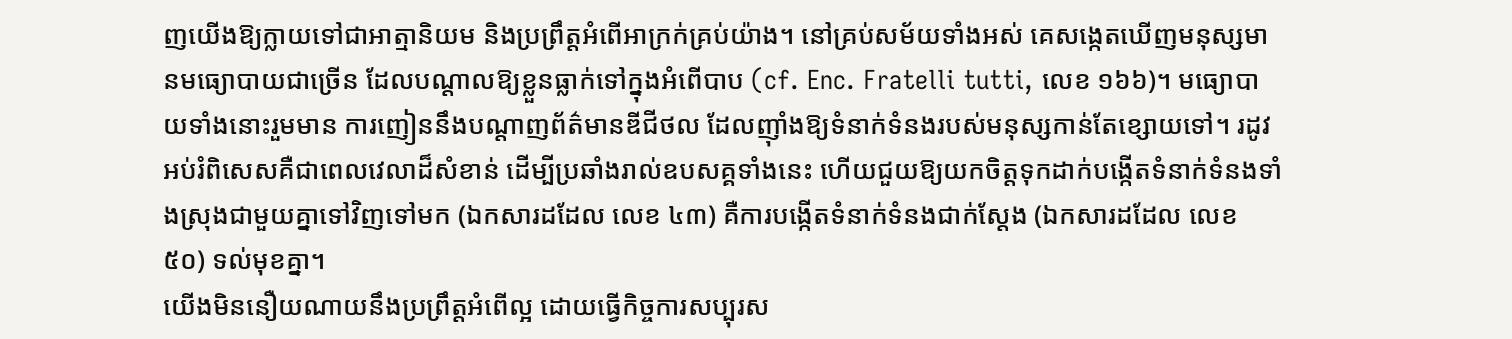ញយើងឱ្យក្លាយទៅជាអាត្មានិយម និងប្រព្រឹត្តអំពើអាក្រក់គ្រប់យ៉ាង។ នៅគ្រប់សម័យទាំងអស់ គេសង្កេតឃើញមនុស្សមានមធ្យោបាយជាច្រើន ដែលបណ្តាលឱ្យខ្លួនធ្លាក់ទៅក្នុងអំពើបាប (cf. Enc. Fratelli tutti, លេខ ១៦៦)។ មធ្យោបាយទាំងនោះរួមមាន ការញៀននឹងបណ្តាញព័ត៌មានឌីជីថល ដែលញ៉ាំងឱ្យទំនាក់ទំនងរបស់មនុស្សកាន់តែខ្សោយទៅ។ រដូវអប់រំពិសេសគឺជាពេលវេលាដ៏សំខាន់ ដើម្បីប្រឆាំងរាល់ឧបសគ្គទាំងនេះ ហើយជួយឱ្យយកចិត្តទុកដាក់បង្កើតទំនាក់ទំនងទាំងស្រុងជាមួយគ្នាទៅវិញទៅមក (ឯកសារដដែល លេខ ៤៣) គឺការបង្កើតទំនាក់ទំនងជាក់ស្តែង (ឯកសារដដែល លេខ ៥០) ទល់មុខគ្នា។
យើងមិននឿយណាយនឹងប្រព្រឹត្តអំពើល្អ ដោយធ្វើកិច្ចការសប្បុរស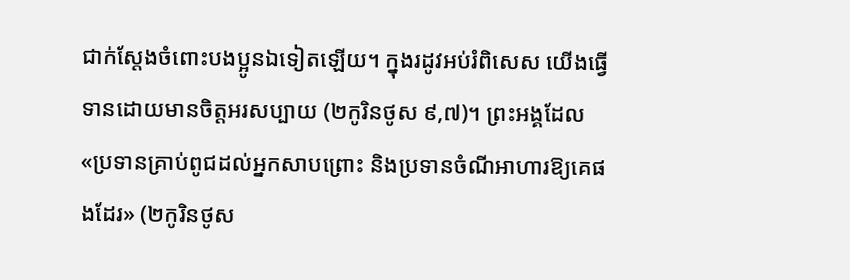ជាក់ស្តែងចំពោះបងប្អូនឯទៀតឡើយ។ ក្នុងរដូវអប់រំពិសេស យើងធ្វើទានដោយមានចិត្តអរសប្បាយ (២កូរិនថូស ៩,៧)។ ព្រះអង្គដែល«ប្រទានគ្រាប់ពូជដល់អ្នកសាបព្រោះ និងប្រទានចំណីអាហារឱ្យគេផងដែរ» (២កូរិនថូស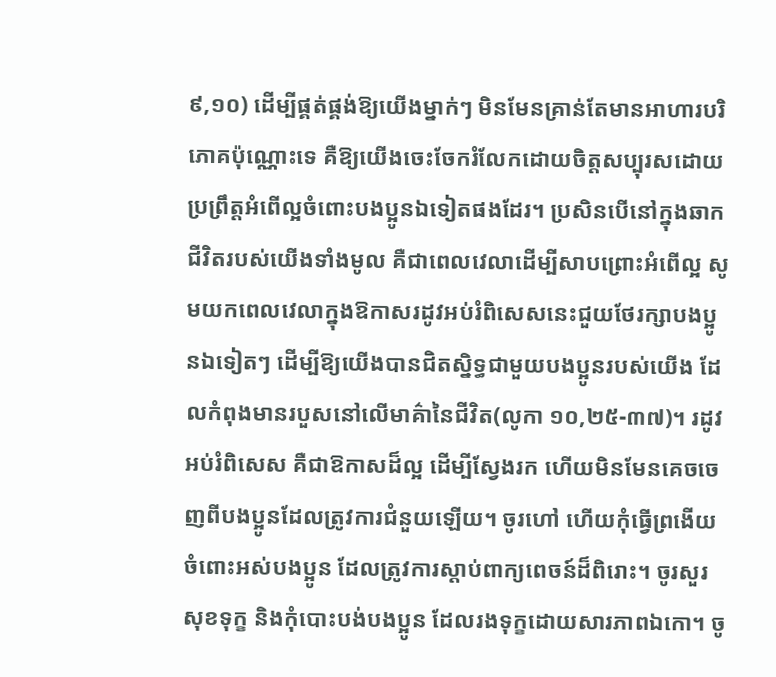៩,១០) ដើម្បីផ្គត់ផ្គង់ឱ្យយើងម្នាក់ៗ មិនមែនគ្រាន់តែមានអាហារបរិភោគប៉ុណ្ណោះទេ គឺឱ្យយើងចេះចែករំលែកដោយចិត្តសប្បុរសដោយប្រព្រឹត្តអំពើល្អចំពោះបងប្អូនឯទៀតផងដែរ។ ប្រសិនបើនៅក្នុងឆាកជីវិតរបស់យើងទាំងមូល គឺជាពេលវេលាដើម្បីសាបព្រោះអំពើល្អ សូមយកពេលវេលាក្នុងឱកាសរដូវអប់រំពិសេសនេះជួយថែរក្សាបងប្អូនឯទៀតៗ ដើម្បីឱ្យយើងបានជិតស្និទ្ធជាមួយបងប្អូនរបស់យើង ដែលកំពុងមានរបួសនៅលើមាគ៌ានៃជីវិត(លូកា ១០,២៥-៣៧)។ រដូវអប់រំពិសេស គឺជាឱកាសដ៏ល្អ ដើម្បីស្វែងរក ហើយមិនមែនគេចចេញពីបងប្អូនដែលត្រូវការជំនួយឡើយ។ ចូរហៅ ហើយកុំធ្វើព្រងើយចំពោះអស់បងប្អូន ដែលត្រូវការស្តាប់ពាក្យពេចន៍ដ៏ពិរោះ។ ចូរសួរសុខទុក្ខ និងកុំបោះបង់បងប្អូន ដែលរងទុក្ខដោយសារភាពឯកោ។ ចូ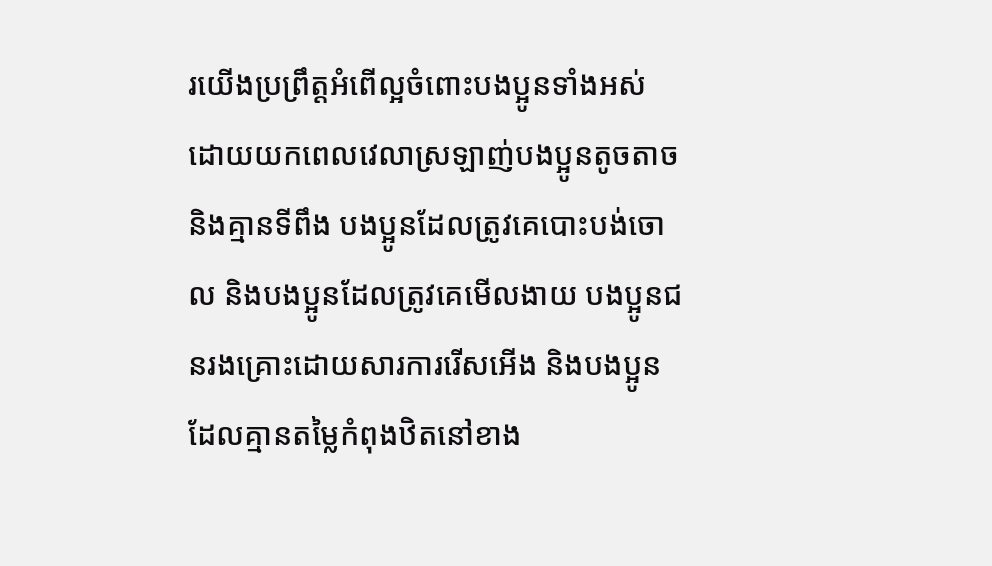រយើងប្រព្រឹត្តអំពើល្អចំពោះបងប្អូនទាំងអស់ ដោយយកពេលវេលាស្រឡាញ់បងប្អូនតូចតាច និងគ្មានទីពឹង បងប្អូនដែលត្រូវគេបោះបង់ចោល និងបងប្អូនដែលត្រូវគេមើលងាយ បងប្អូនជនរងគ្រោះដោយសារការរើសអើង និងបងប្អូនដែលគ្មានតម្លៃកំពុងឋិតនៅខាង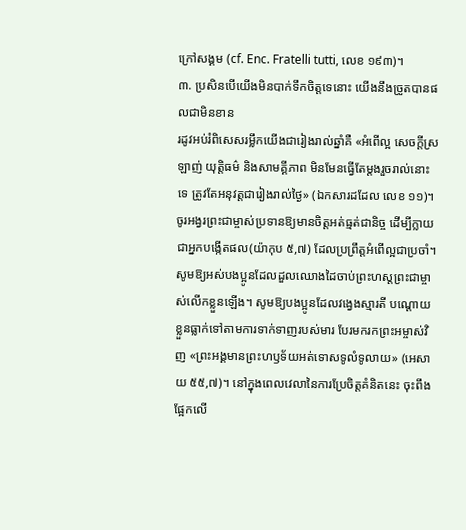ក្រៅសង្គម (cf. Enc. Fratelli tutti, លេខ ១៩៣)។
៣. ប្រសិនបើយើងមិនបាក់ទឹកចិត្តទេនោះ យើងនឹងច្រូតបានផលជាមិនខាន
រដូវអប់រំពិសេសរម្លឹកយើងជារៀងរាល់ឆ្នាំគឺ «អំពើល្អ សេចក្តីស្រឡាញ់ យុត្តិធម៌ និងសាមគ្គីភាព មិនមែនធ្វើតែម្តងរួចរាល់នោះទេ ត្រូវតែអនុវត្តជារៀងរាល់ថ្ងៃ» (ឯកសារដដែល លេខ ១១)។ ចូរអង្វរព្រះជាម្ចាស់ប្រទានឱ្យមានចិត្តអត់ធ្មត់ជានិច្ច ដើម្បីក្លាយជាអ្នកបង្កើតផល(យ៉ាកុប ៥,៧) ដែលប្រព្រឹត្តអំពើល្អជាប្រចាំ។ សូមឱ្យអស់បងប្អូនដែលដួលឈោងដៃចាប់ព្រះហស្តព្រះជាម្ចាស់លើកខ្លួនឡើង។ សូមឱ្យបងប្អូនដែលវង្វេងស្មារតី បណ្តោយខ្លួនធ្លាក់ទៅតាមការទាក់ទាញរបស់មារ បែរមករកព្រះអម្ចាស់វិញ «ព្រះអង្គមានព្រះហឫទ័យអត់ទោសទូលំទូលាយ» (អេសាយ ៥៥,៧)។ នៅក្នុងពេលវេលានៃការប្រែចិត្តគំនិតនេះ ចុះពឹងផ្អែកលើ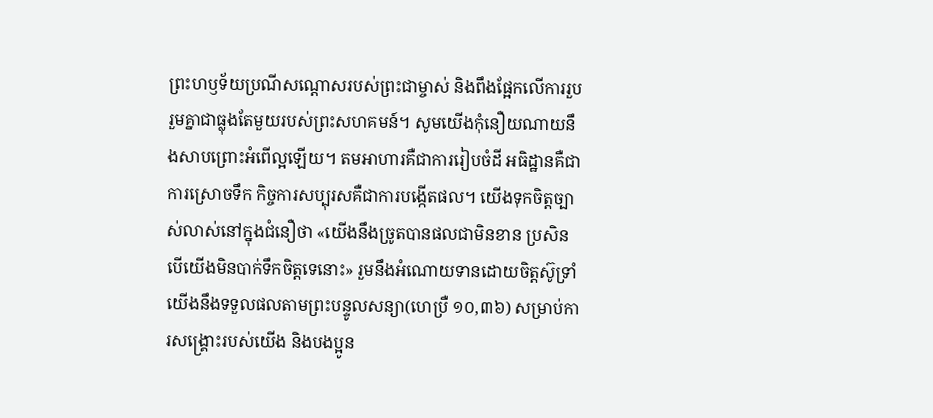ព្រះហឫទ័យប្រណីសណ្តោសរបស់ព្រះជាម្ចាស់ និងពឹងផ្អែកលើការរួបរួមគ្នាជាធ្លុងតែមួយរបស់ព្រះសហគមន៍។ សូមយើងកុំនឿយណាយនឹងសាបព្រោះអំពើល្អឡើយ។ តមអាហារគឺជាការរៀបចំដី អធិដ្ឋានគឺជាការស្រោចទឹក កិច្ចការសប្បុរសគឺជាការបង្កើតផល។ យើងទុកចិត្តច្បាស់លាស់នៅក្នុងជំនឿថា «យើងនឹងច្រូតបានផលជាមិនខាន ប្រសិនបើយើងមិនបាក់ទឹកចិត្តទេនោះ» រួមនឹងអំណោយទានដោយចិត្តស៊ូទ្រាំ យើងនឹងទទួលផលតាមព្រះបន្ទូលសន្យា(ហេប្រឺ ១០,៣៦) សម្រាប់ការសង្រ្គោះរបស់យើង និងបងប្អូន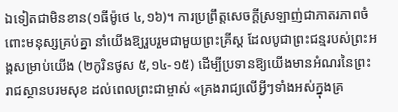ឯទៀតជាមិនខាន(១ធីម៉ូថេ ៤,១៦)។ ការប្រព្រឹត្តសេចក្តីស្រឡាញ់ជាភាតរភាពចំពោះមនុស្សគ្រប់គ្នា នាំយើងឱ្យរួបរួមជាមួយព្រះគ្រីស្ត ដែលបូជាព្រះជន្មរបស់ព្រះអង្គសម្រាប់យើង (២កូរិនថូស ៥,១៤-១៥) ដើម្បីប្រទានឱ្យយើងមានអំណរនៃព្រះរាជស្ថានបរមសុខ ដល់ពេលព្រះជាម្ចាស់ «គ្រងរាជ្យលើអ្វីៗទាំងអស់ក្នុងគ្រ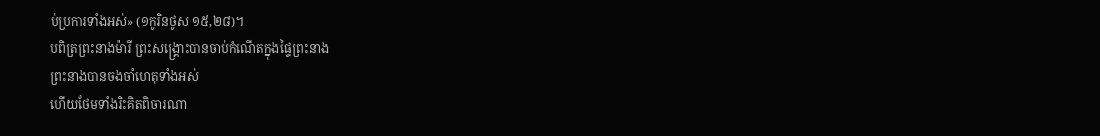ប់ប្រការទាំងអស់» (១កូរិនថូស ១៥,២៨)។
បពិត្រព្រះនាងម៉ារី ព្រះសង្គ្រោះបានចាប់កំណើតក្នុងផ្ទៃព្រះនាង
ព្រះនាងបានចងចាំហេតុទាំងអស់
ហើយថែមទាំងរិះគិតពិចារណា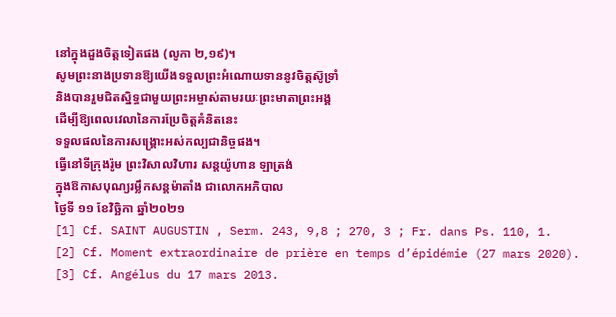នៅក្នុងដួងចិត្តទៀតផង (លូកា ២,១៩)។
សូមព្រះនាងប្រទានឱ្យយើងទទួលព្រះអំណោយទាននូវចិត្តស៊ូទ្រាំ
និងបានរួមជិតស្និទ្ធជាមួយព្រះអម្ចាស់តាមរយៈព្រះមាតាព្រះអង្គ
ដើម្បីឱ្យពេលវេលានៃការប្រែចិត្តគំនិតនេះ
ទទួលផលនៃការសង្គ្រោះអស់កល្បជានិច្ចផង។
ធ្វើនៅទីក្រុងរ៉ូម ព្រះវិសាលវិហារ សន្តយ៉ូហាន ឡាត្រង់
ក្នុងឱកាសបុណ្យរម្លឹកសន្តម៉ាតាំង ជាលោកអភិបាល
ថ្ងៃទី ១១ ខែវិច្ឆិកា ឆ្នាំ២០២១
[1] Cf. SAINT AUGUSTIN , Serm. 243, 9,8 ; 270, 3 ; Fr. dans Ps. 110, 1.
[2] Cf. Moment extraordinaire de prière en temps d’épidémie (27 mars 2020).
[3] Cf. Angélus du 17 mars 2013.